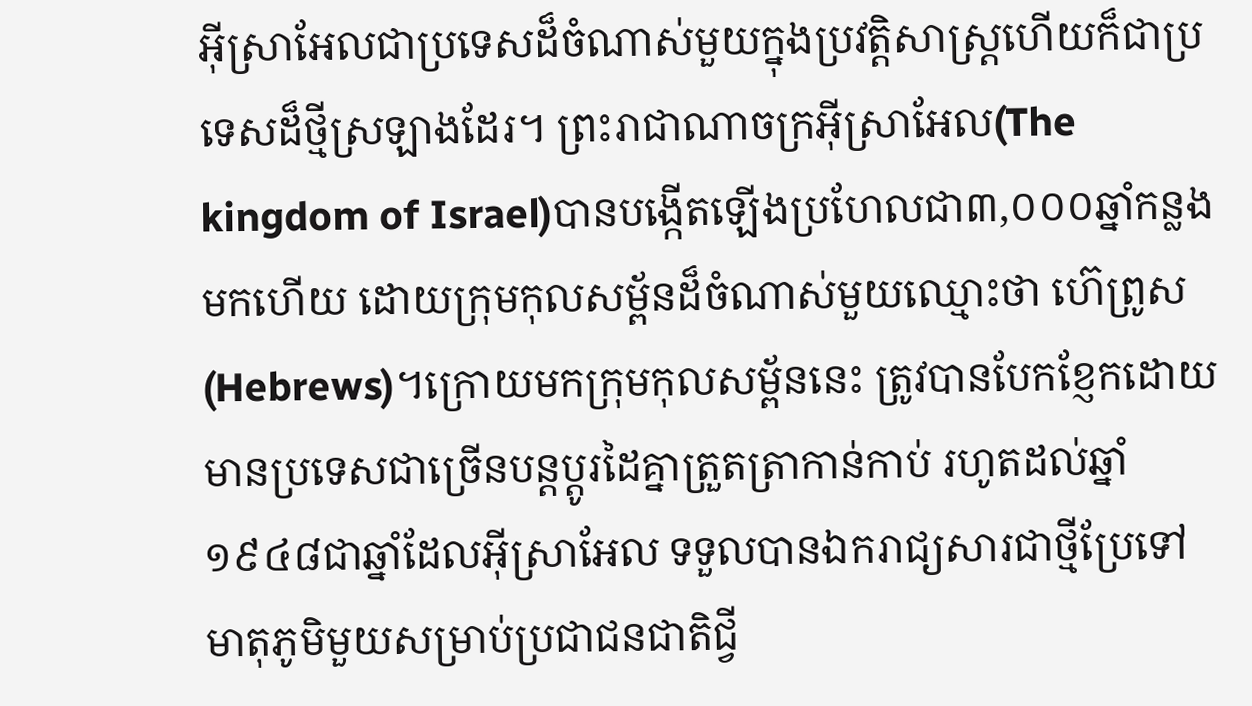អ៊ីស្រាអែលជាប្រទេសដ៏ចំណាស់មួយក្នុងប្រវតិ្តសាស្រ្តហើយក៏ជាប្រទេសដ៏ថ្មីស្រឡាងដែរ។ ព្រះរាជាណាចក្រអ៊ីស្រាអែល(The kingdom of Israel)បានបង្កើតឡើងប្រហែលជា៣,០០០ឆ្នាំកន្លងមកហើយ ដោយក្រុមកុលសម្ព័នដ៏ចំណាស់មួយឈ្មោះថា ហ៊េព្រូស (Hebrews)។ក្រោយមកក្រុមកុលសម្ព័ននេះ ត្រូវបានបែកខ្ញែកដោយមានប្រទេសជាច្រើនបន្តប្តូរដៃគ្នាត្រួតត្រាកាន់កាប់ រហូតដល់ឆ្នាំ១៩៤៨ជាឆ្នាំដែលអ៊ីស្រាអែល ទទួលបានឯករាជ្យសារជាថ្មីប្រែទៅមាតុភូមិមួយសម្រាប់ប្រជាជនជាតិជ្វី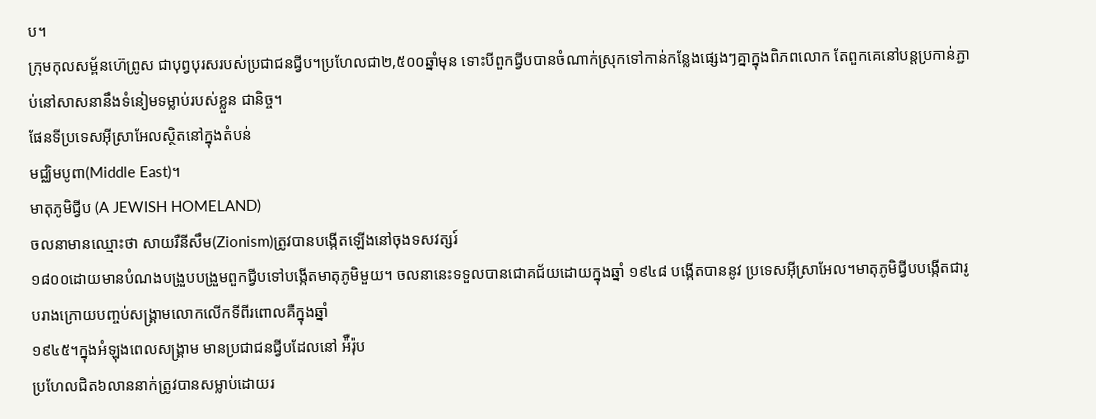ប។
ក្រុមកុលសម្ព័នហ៊េព្រូស ជាបុព្វបុរសរបស់ប្រជាជនជ្វីប។ប្រហែលជា២,៥០០ឆ្នាំមុន ទោះបីពួកជ្វីបបានចំណាក់ស្រុកទៅកាន់កន្លែងផ្សេងៗគ្នាក្នុងពិភពលោក តែពួកគេនៅបន្តប្រកាន់ភ្ជាប់នៅសាសនានឹងទំនៀមទម្លាប់របស់ខ្លួន ជានិច្ច។
ផែនទីប្រទេសអ៊ីស្រាអែលស្ថិតនៅក្នុងតំបន់
មជ្ឈិមបូពា(Middle East)។
មាតុភូមិជ្វីប (A JEWISH HOMELAND)
ចលនាមានឈ្មោះថា សាយរឺនីសឹម(Zionism)ត្រូវបានបង្កើតឡើងនៅចុងទសវត្សរ៍
១៨០០ដោយមានបំណងបង្រួបបង្រួមពួកជ្វីបទៅបង្កើតមាតុភូមិមួយ។ ចលនានេះទទួលបានជោគជ័យដោយក្នុងឆ្នាំ ១៩៤៨ បង្កើតបាននូវ ប្រទេសអ៊ីស្រាអែល។មាតុភូមិជ្វីបបង្កើតជារូបរាងក្រោយបញ្ចប់សង្គ្រាមលោកលើកទីពីរពោលគឺក្នុងឆ្នាំ
១៩៤៥។ក្នុងអំឡុងពេលសង្គ្រាម មានប្រជាជនជ្វីបដែលនៅ អ៉ឺរ៉ុប
ប្រហែលជិត៦លាននាក់ត្រូវបានសម្លាប់ដោយរ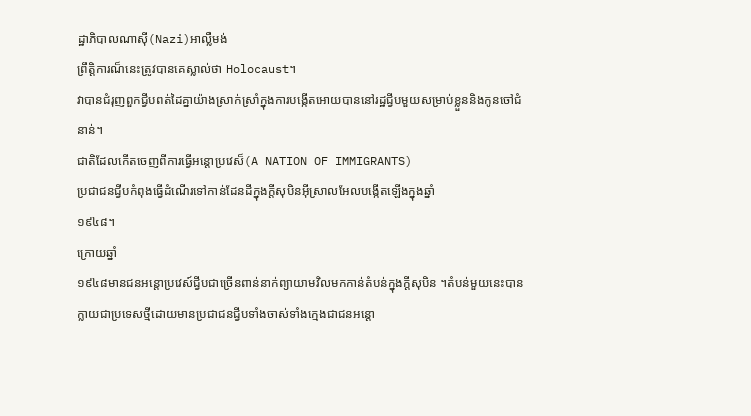ដ្ឋាភិបាលណាស៊ី(Nazi)អាល្លឺមង់
ព្រឹត្តិការណ៏នេះត្រូវបានគេស្លាល់ថា Holocaust។
វាបានជំរុញពួកជ្វីបពត់ដៃគ្នាយ៉ាងស្រាក់ស្រាំក្នុងការបង្កើតអោយបាននៅរដ្ឋជ្វីបមួយសម្រាប់ខ្លួននិងកូនចៅជំនាន់។
ជាតិដែលកើតចេញពីការធ្វើអន្តោប្រវេស៏(A NATION OF IMMIGRANTS)
ប្រជាជនជ្វីបកំពុងធ្វើដំណើរទៅកាន់ដែនដីក្នុងក្ដីសុបិនអ៊ីស្រាលអែលបង្កើតឡើងក្នុងឆ្នាំ
១៩៤៨។
ក្រោយឆ្នាំ
១៩៤៨មានជនអន្តោប្រវេស៍ជ្វីបជាច្រើនពាន់នាក់ព្យាយាមវិលមកកាន់តំបន់ក្នុងក្ដីសុបិន ។តំបន់មួយនេះបានក្លាយជាប្រទេសថ្មីដោយមានប្រជាជនជ្វីបទាំងចាស់ទាំងក្មេងជាជនអន្តោ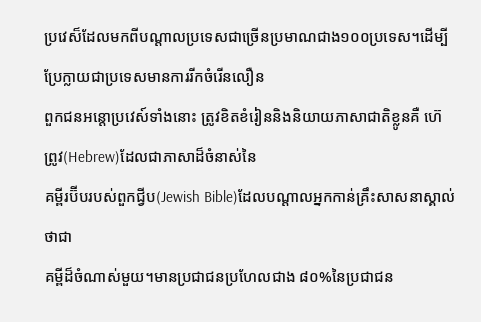ប្រវេស៏ដែលមកពីបណ្តាលប្រទេសជាច្រើនប្រមាណជាង១០០ប្រទេស។ដើម្បីប្រែក្លាយជាប្រទេសមានការរីកចំរើនលឿន
ពួកជនអន្តោប្រវេស៍ទាំងនោះ ត្រូវខិតខំរៀននិងនិយាយភាសាជាតិខ្លូនគឺ ហ៊េព្រូវ(Hebrew)ដែលជាភាសាដ៏ចំនាស់នៃ
គម្ពីរប៊ីបរបស់ពួកជ្វីប(Jewish Bible)ដែលបណ្តាលអ្នកកាន់គ្រឹះសាសនាស្គាល់ថាជា
គម្ពីដ៏ចំណាស់មួយ។មានប្រជាជនប្រហែលជាង ៨០%នៃប្រជាជន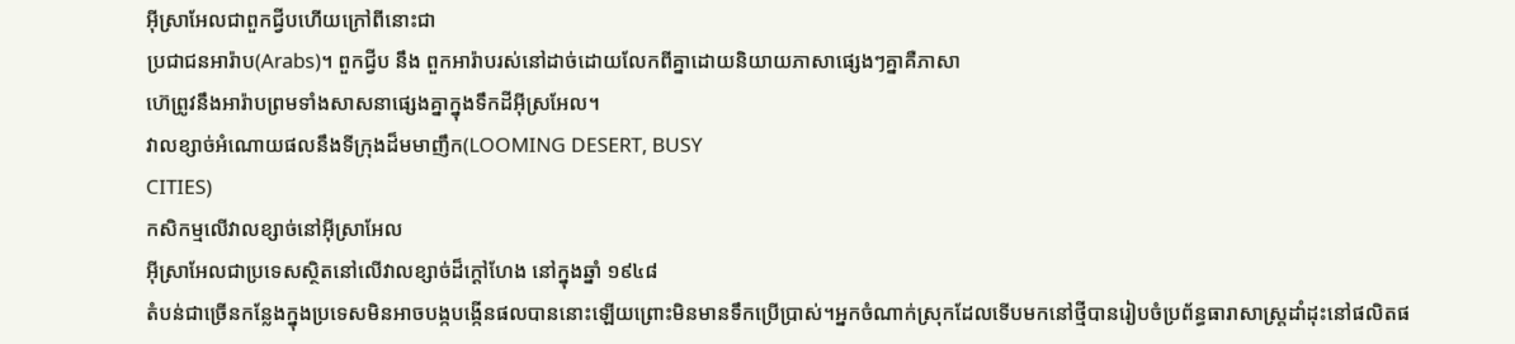អ៊ីស្រាអែលជាពួកជ្វីបហើយក្រៅពីនោះជា
ប្រជាជនអារ៉ាប(Arabs)។ ពួកជ្វីប នឹង ពួកអារ៉ាបរស់នៅដាច់ដោយលែកពីគ្នាដោយនិយាយភាសាផ្សេងៗគ្នាគឺភាសា
ហ៊េព្រូវនឹងអារ៉ាបព្រមទាំងសាសនាផ្សេងគ្នាក្នុងទឹកដីអ៊ីស្រអែល។
វាលខ្សាច់អំណោយផលនឹងទីក្រុងដ៏មមាញឹក(LOOMING DESERT, BUSY
CITIES)
កសិកម្មលើវាលខ្សាច់នៅអ៊ីស្រាអែល
អ៊ីស្រាអែលជាប្រទេសស្ថិតនៅលើវាលខ្សាច់ដ៏ក្តៅហែង នៅក្នុងឆ្នាំ ១៩៤៨
តំបន់ជាច្រើនកន្លែងក្នុងប្រទេសមិនអាចបង្កបង្កើនផលបាននោះឡើយព្រោះមិនមានទឹកប្រើប្រាស់។អ្នកចំណាក់ស្រុកដែលទើបមកនៅថ្មីបានរៀបចំប្រព័ន្ធធារាសាស្រ្តដាំដុះនៅផលិតផ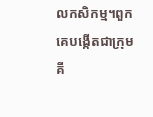លកសិកម្ម។ពួកគេបង្កើតជាក្រុម
គី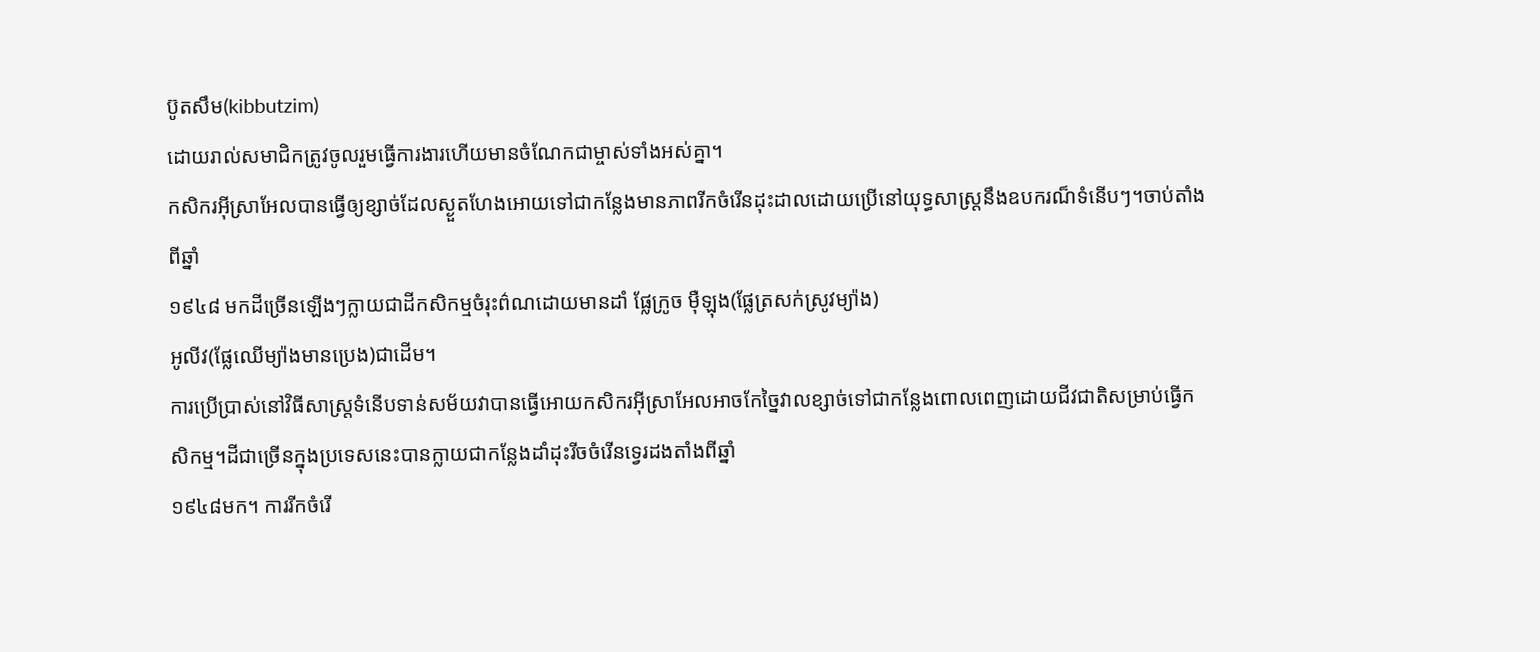ប៊ូតសឹម(kibbutzim)
ដោយរាល់សមាជិកត្រូវចូលរួមធ្វើការងារហើយមានចំណែកជាម្ចាស់ទាំងអស់គ្នា។
កសិករអ៊ីស្រាអែលបានធ្វើឲ្យខ្សាច់ដែលស្ងួតហែងអោយទៅជាកន្លែងមានភាពរីកចំរើនដុះដាលដោយប្រើនៅយុទ្ធសាស្រ្តនឹងឧបករណ៏ទំនើបៗ។ចាប់តាំងពីឆ្នាំ
១៩៤៨ មកដីច្រើនឡើងៗក្លាយជាដីកសិកម្មចំរុះព៌ណដោយមានដាំ ផ្លែក្រូច ម៉ឺឡុង(ផ្លែត្រសក់ស្រូវម្យ៉ាង)
អូលីវ(ផ្លែឈើម្យ៉ាងមានប្រេង)ជាដើម។
ការប្រើប្រាស់នៅវិធីសាស្រ្តទំនើបទាន់សម័យវាបានធ្វើអោយកសិករអ៊ីស្រាអែលអាចកែច្នៃវាលខ្សាច់ទៅជាកន្លែងពោលពេញដោយជីវជាតិសម្រាប់ធ្វើកសិកម្ម។ដីជាច្រើនក្នុងប្រទេសនេះបានក្លាយជាកន្លែងដាំដុះរីចចំរើនទ្វេរដងតាំងពីឆ្នាំ
១៩៤៨មក។ ការរីកចំរើ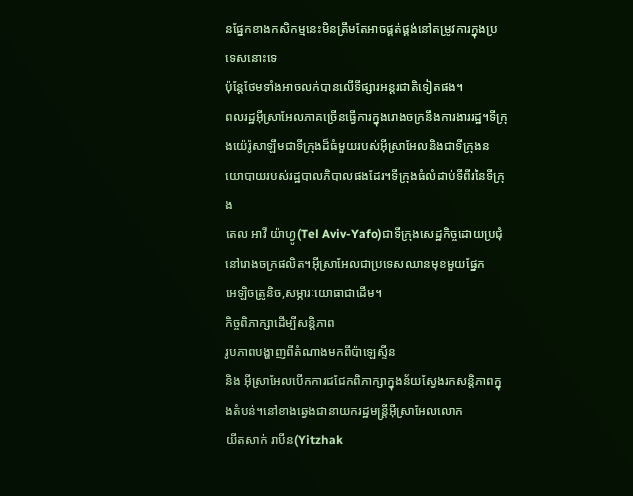នផ្នែកខាងកសិកម្មនេះមិនត្រឹមតែអាចផ្គត់ផ្គង់នៅតម្រូវការក្នុងប្រទេសនោះទេ
ប៉ុន្តែថែមទាំងអាចលក់បានលើទីផ្សារអន្តរជាតិទៀតផង។
ពលរដ្ឋអ៊ីស្រាអែលភាគច្រើនធ្វើការក្នុងរោងចក្រនឹងការងាររដ្ឋ។ទីក្រុងយ៉េរ៉ូសាឡឹមជាទីក្រុងដ៏ធំមួយរបស់អ៊ីស្រាអែលនិងជាទីក្រុងនយោបាយរបស់រដ្ឋបាលភិបាលផងដែរ។ទីក្រុងធំលំដាប់ទីពីរនៃទីក្រុង
តេល អាវី យ៉ាហ្វូ(Tel Aviv-Yafo)ជាទីក្រុងសេដ្ឋកិច្ចដោយប្រជុំនៅរោងចក្រផលិត។អ៊ីស្រាអែលជាប្រទេសឈានមុខមួយផ្នែក
អេឡិចត្រូនិច,សម្ភារៈយោធាជាដើម។
កិច្ចពិភាក្សាដើម្បីសន្តិភាព
រូបភាពបង្ហាញពីតំណាងមកពីប៉ាឡេស្ទីន
និង អ៊ីស្រាអែលបើកការជជែកពិភាក្សាក្នុងន័យស្វែងរកសន្តិភាពក្នុងតំបន់។នៅខាងឆ្វេងជានាយករដ្ឋមន្ត្រីអ៊ីស្រាអែលលោក
យីតសាក់ រាបីន(Yitzhak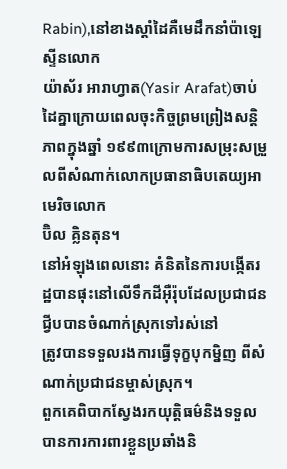Rabin),នៅខាងស្ដាំដៃគឺមេដឹកនាំប៉ាឡេស្ទីនលោក
យ៉ាស័រ អារាហ្វាត(Yasir Arafat)ចាប់ដៃគ្នាក្រោយពេលចុះកិច្ចព្រមព្រៀងសន្តិភាពក្នុងឆ្នាំ ១៩៩៣ក្រោមការសម្រុះសម្រួលពីសំណាក់លោកប្រធានាធិបតេយ្យអាមេរិចលោក
ប៊ិល គ្លិនតុន។
នៅអំឡុងពេលនោះ គំនិតនៃការបង្កើតរដ្ឋបានផុះនៅលើទឹកដីអ៊ឺរ៉ុបដែលប្រជាជនជ្វីបបានចំណាក់ស្រុកទៅរស់នៅ
ត្រូវបានទទួលរងការធ្វើទុក្ខបុកម្និញ ពីសំណាក់ប្រជាជនម្ចាស់ស្រុក។
ពួកគេពិបាកស្វែងរកយុត្តិធម៌និងទទួលបានការការពារខ្លួនប្រឆាំងនិ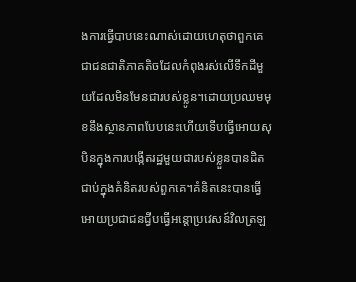ងការធ្វើបាបនេះណាស់ដោយហេតុថាពួកគេជាជនជាតិភាគតិចដែលកំពុងរស់លើទឹកដីមួយដែលមិនមែនជារបស់ខ្លូន។ដោយប្រឈមមុខនឹងស្ថានភាពបែបនេះហើយទើបធ្វើអោយសុបិនក្នុងការបង្កើតរដ្ឋមួយជារបស់ខ្លួនបានដិតជាប់ក្នុងគំនិតរបស់ពួកគេ។គំនិតនេះបានធ្វើអោយប្រជាជនជ្វីបធ្វើអន្តោប្រវេសន៍វិលត្រឡ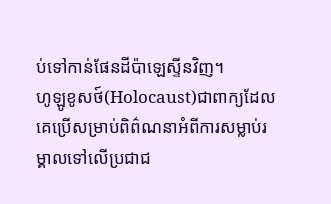ប់ទៅកាន់ផែនដីប៉ាឡេស្ទីនវិញ។
ហូឡូខូសថ៍(Holocaust)ជាពាក្យដែលគេប្រើសម្រាប់ពិព៌ណនាអំពីការសម្លាប់រម្គាលទៅលើប្រជាជ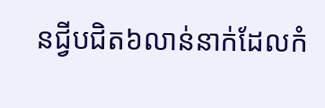នជ្វីបជិត៦លាន់នាក់ដែលកំ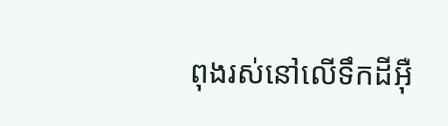ពុងរស់នៅលើទឹកដីអ៊ឺ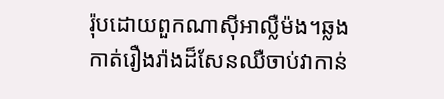រ៉ុបដោយពួកណាស៊ីអាលឺ្លម៉ង។ឆ្លងកាត់រឿងរ៉ាងដ៏សែនឈឺចាប់វាកាន់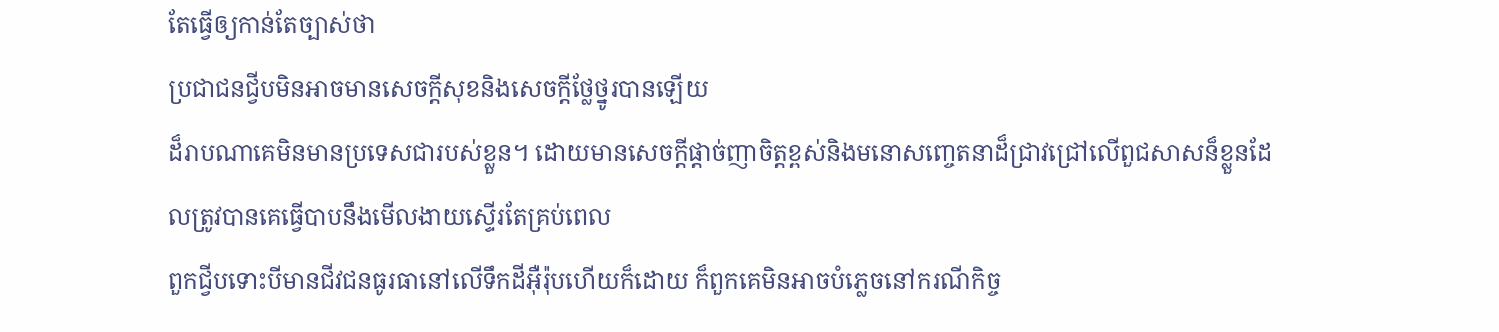តែធ្វើឲ្យកាន់តែច្បាស់ថា
ប្រជាជនជ្វីបមិនអាចមានសេចក្ដីសុខនិងសេចក្ដីថ្លែថ្នូរបានឡើយ
ដ៏រាបណាគេមិនមានប្រទេសជារបស់ខ្លួន។ ដោយមានសេចក្ដីផ្តាច់ញាចិត្តខ្ពស់និងមនោសញ្ចេតនាដ៏ជ្រាវជ្រៅលើពួជសាសន៏ខ្លួនដែលត្រូវបានគេធ្វើបាបនឹងមើលងាយស្ទើរតែគ្រប់ពេល
ពួកជ្វីបទោះបីមានជីវជនធូរធានៅលើទឹកដីអ៊ឺរ៉ុបហើយក៏ដោយ ក៏ពួកគេមិនអាចបំភ្លេចនៅករណីកិច្ច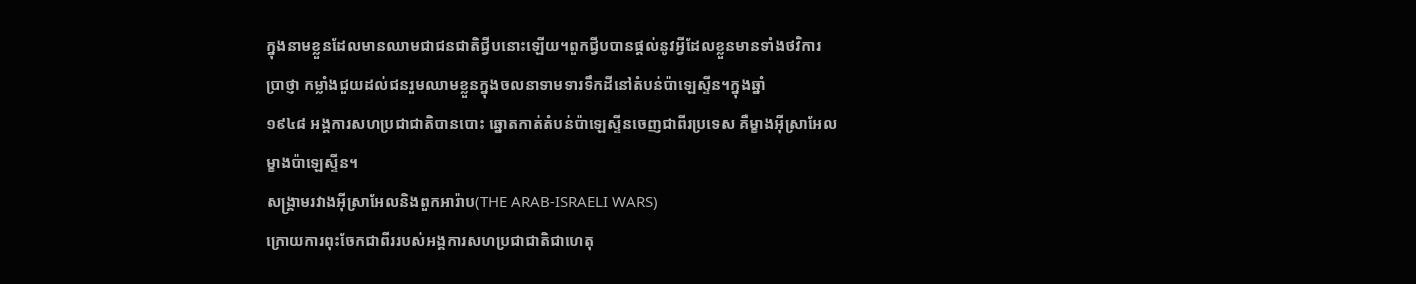ក្នុងនាមខ្លួនដែលមានឈាមជាជនជាតិជ្វីបនោះឡើយ។ពួកជ្វីបបានផ្ដល់នូវអ្វីដែលខ្លួនមានទាំងថវិការ
ប្រាថ្ញា កម្លាំងជួយដល់ជនរួមឈាមខ្លួនក្នុងចលនាទាមទារទឹកដីនៅតំបន់ប៉ាឡេស្ទីន។ក្នុងឆ្នាំ
១៩៤៨ អង្គការសហប្រជាជាតិបានបោះ ឆ្នោតកាត់តំបន់ប៉ាឡេស្ទីនចេញជាពីរប្រទេស គឺម្ខាងអ៊ីស្រាអែល
ម្ខាងប៉ាឡេស្ទីន។
សង្រ្គាមរវាងអ៊ីស្រាអែលនិងពួកអារ៉ាប(THE ARAB-ISRAELI WARS)
ក្រោយការពុះចែកជាពីររបស់អង្គការសហប្រជាជាតិជាហេតុ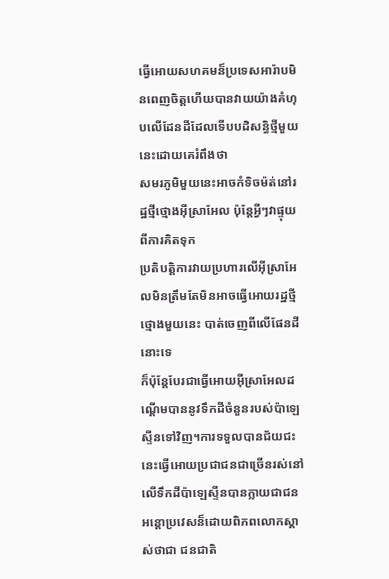ធ្វើអោយសហគមន៏ប្រទេសអារ៉ាបមិនពេញចិត្តហើយបានវាយយ៉ាងគំហុបលើដែនដីដែលទើបបដិសន្ធិថ្មីមួយនេះដោយគេរំពឹងថា
សមរភូមិមួយនេះអាចកំទិចម៉ត់នៅរដ្ឋថ្មីថ្មោងអ៊ីស្រាអែល ប៉ុន្តែអ្វីៗវាផ្ទុយពីការគិតទុក
ប្រតិបត្តិការវាយប្រហារលើអ៊ីស្រាអែលមិនត្រឹមតែមិនអាចធ្វើអោយរដ្ឋថ្មីថ្មោងមួយនេះ បាត់ចេញពីលើផែនដីនោះទេ
ក៏ប៉ុន្តែបែរជាធ្វើអោយអ៊ីស្រាអែលដណ្ដើមបាននូវទឹកដីចំនួនរបស់ប៉ាឡេស្ទីនទៅវិញ។ការទទួលបានជ័យជះនេះធ្វើអោយប្រជាជនជាច្រើនរស់នៅលើទឹកដីប៉ាឡេស្ទីនបានក្លាយជាជនអន្តោប្រវេសន៏ដោយពិភពលោកស្គាស់ថាជា ជនជាតិ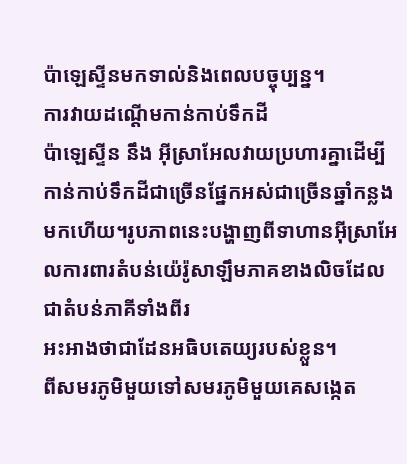ប៉ាឡេស្ទីនមកទាល់និងពេលបច្ចុប្បន្ន។
ការវាយដណ្តើមកាន់កាប់ទឹកដី
ប៉ាឡេស្ទីន នឹង អ៊ីស្រាអែលវាយប្រហារគ្នាដើម្បីកាន់កាប់ទឹកដីជាច្រើនផ្នែកអស់ជាច្រើនឆ្នាំកន្លងមកហើយ។រូបភាពនេះបង្ហាញពីទាហានអ៊ីស្រាអែលការពារតំបន់យ៉េរ៉ូសាឡឹមភាគខាងលិចដែលជាតំបន់ភាគីទាំងពីរ
អះអាងថាជាដែនអធិបតេយ្យរបស់ខ្លួន។
ពីសមរភូមិមួយទៅសមរភូមិមួយគេសង្កេត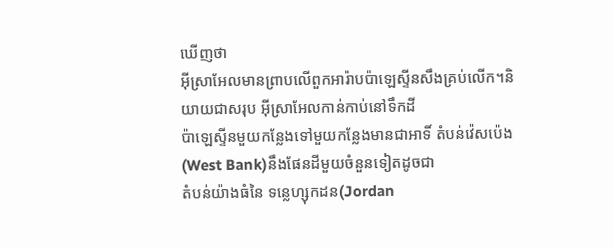ឃើញថា
អ៊ីស្រាអែលមានព្រាបលើពួកអារ៉ាបប៉ាឡេស្ទីនសឹងគ្រប់លើក។និយាយជាសរុប អ៊ីស្រាអែលកាន់កាប់នៅទឹកដី
ប៉ាឡេស្ទីនមួយកន្លែងទៅមួយកន្លែងមានជាអាទិ៍ តំបន់វ៉េសប៉េង(West Bank)នឹងផែនដីមួយចំនួនទៀតដូចជា
តំបន់យ៉ាងធំនៃ ទន្លេហ្សុកដន(Jordan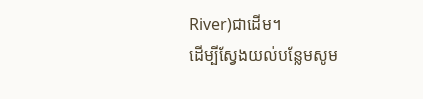River)ជាដើម។
ដើម្បីស្វែងយល់បន្លែមសូម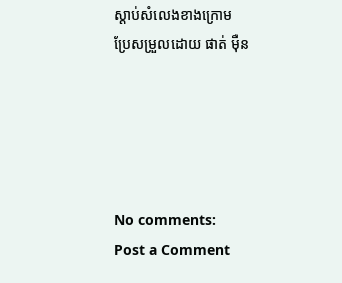ស្ដាប់សំលេងខាងក្រោម
ប្រែសម្រួលដោយ ផាត់ ម៉ឺន





No comments:
Post a Comment